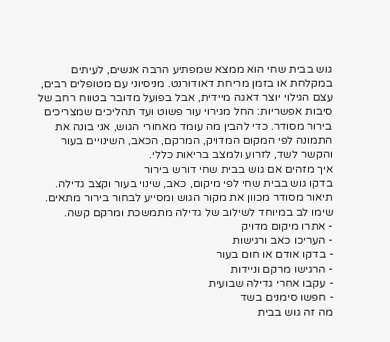גוש בבית שחי הוא ממצא שמפתיע הרבה אנשים, לעיתים במקלחת או בזמן מריחת דאודורנט. מניסיוני עם מטופלים רבים, עצם הגילוי יוצר דאגה מיידית, אבל בפועל מדובר בטווח רחב של סיבות אפשריות: החל מגירוי עור פשוט ועד תהליכים שמצריכים בירור מסודר. כדי להבין מה עומד מאחורי הגוש, אני בונה את התמונה לפי המקום המדויק, המרקם, הכאב, השינויים בעור והקשר לשד, לזרוע ולמצב בריאות כללי.
איך מזהים אם גוש בבית שחי דורש בירור
בדקו גוש בבית שחי לפי מיקום, כאב, שינוי בעור וקצב גדילה. תיאור מסודר מכוון את מקור הגוש ומסייע לבחור בירור מתאים. שימו לב במיוחד לשילוב של גדילה מתמשכת ומרקם קשה.
- אתרו מיקום מדויק
- העריכו כאב ורגישות
- בדקו אודם או חום בעור
- הרגישו מרקם וניידות
- עקבו אחרי גדילה שבועית
- חפשו סימנים בשד
מה זה גוש בבית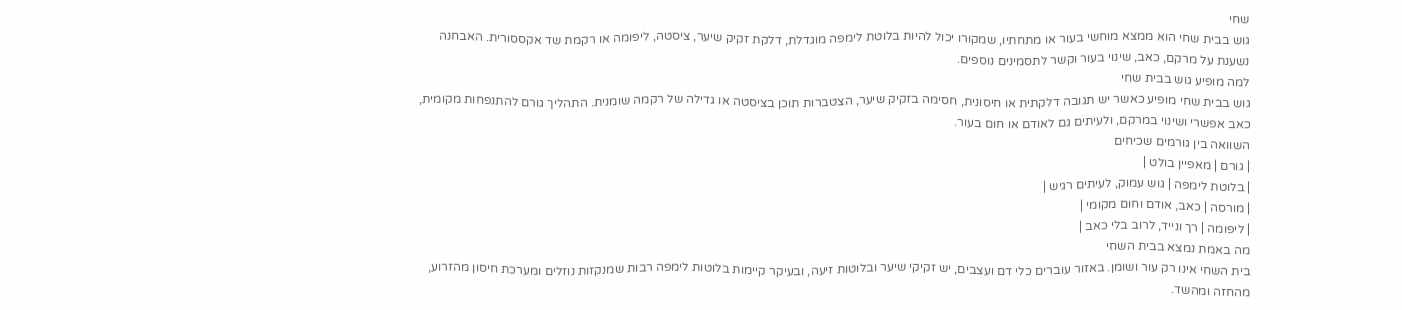שחי
גוש בבית שחי הוא ממצא מוחשי בעור או מתחתיו, שמקורו יכול להיות בלוטת לימפה מוגדלת, דלקת זקיק שיער, ציסטה, ליפומה או רקמת שד אקססורית. האבחנה נשענת על מרקם, כאב, שינוי בעור וקשר לתסמינים נוספים.
למה מופיע גוש בבית שחי
גוש בבית שחי מופיע כאשר יש תגובה דלקתית או חיסונית, חסימה בזקיק שיער, הצטברות תוכן בציסטה או גדילה של רקמה שומנית. התהליך גורם להתנפחות מקומית, כאב אפשרי ושינוי במרקם, ולעיתים גם לאודם או חום בעור.
השוואה בין גורמים שכיחים
| גורם | מאפיין בולט |
| בלוטת לימפה | גוש עמוק, לעיתים רגיש |
| מורסה | כאב, אודם וחום מקומי |
| ליפומה | רך ונייד, לרוב בלי כאב |
מה באמת נמצא בבית השחי
בית השחי אינו רק עור ושומן. באזור עוברים כלי דם ועצבים, יש זקיקי שיער ובלוטות זיעה, ובעיקר קיימות בלוטות לימפה רבות שמנקזות נוזלים ומערכת חיסון מהזרוע, מהחזה ומהשד.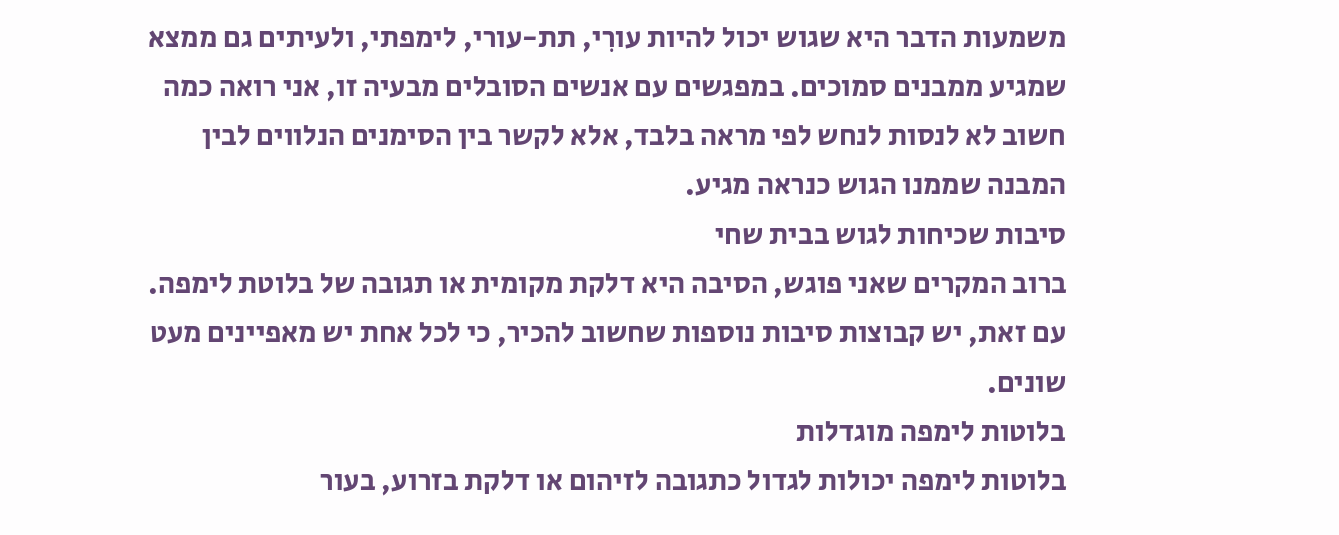משמעות הדבר היא שגוש יכול להיות עורִי, תת-עורי, לימפתי, ולעיתים גם ממצא שמגיע ממבנים סמוכים. במפגשים עם אנשים הסובלים מבעיה זו, אני רואה כמה חשוב לא לנסות לנחש לפי מראה בלבד, אלא לקשר בין הסימנים הנלווים לבין המבנה שממנו הגוש כנראה מגיע.
סיבות שכיחות לגוש בבית שחי
ברוב המקרים שאני פוגש, הסיבה היא דלקת מקומית או תגובה של בלוטת לימפה. עם זאת, יש קבוצות סיבות נוספות שחשוב להכיר, כי לכל אחת יש מאפיינים מעט שונים.
בלוטות לימפה מוגדלות
בלוטות לימפה יכולות לגדול כתגובה לזיהום או דלקת בזרוע, בעור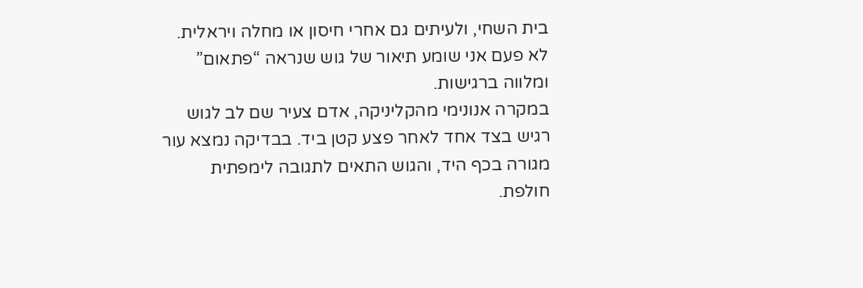בית השחי, ולעיתים גם אחרי חיסון או מחלה ויראלית. לא פעם אני שומע תיאור של גוש שנראה “פתאום” ומלווה ברגישות.
במקרה אנונימי מהקליניקה, אדם צעיר שם לב לגוש רגיש בצד אחד לאחר פצע קטן ביד. בבדיקה נמצא עור מגורה בכף היד, והגוש התאים לתגובה לימפתית חולפת.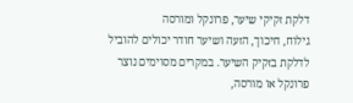דלקת זקיקי שיער, פרונקל ומורסה
גילוח, חיכוך, הזעה ושיער חודר יכולים להוביל לדלקת בזקיק השיער. במקרים מסוימים נוצר פרונקל או מורסה,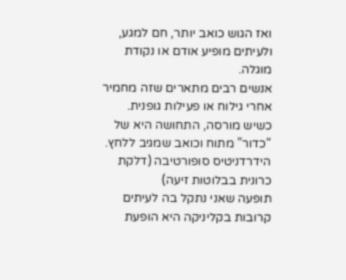ואז הגוש כואב יותר, חם למגע, ולעיתים מופיע אודם או נקודת מוגלה.
אנשים רבים מתארים שזה מחמיר אחרי גילוח או פעילות גופנית. כשיש מורסה, התחושה היא של “כדור” מתוח וכואב שמגיב ללחץ.
הידרדניטיס סופורטיבה (דלקת כרונית בבלוטות זיעה)
תופעה שאני נתקל בה לעיתים קרובות בקליניקה היא הופעת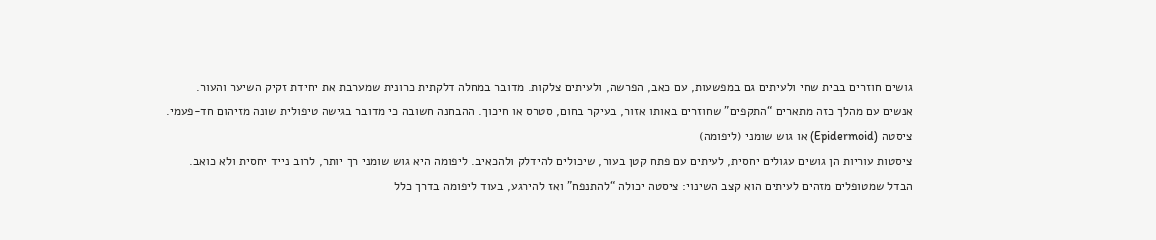גושים חוזרים בבית שחי ולעיתים גם במפשעות, עם כאב, הפרשה, ולעיתים צלקות. מדובר במחלה דלקתית כרונית שמערבת את יחידת זקיק השיער והעור.
אנשים עם מהלך כזה מתארים “התקפים” שחוזרים באותו אזור, בעיקר בחום, סטרס או חיכוך. ההבחנה חשובה כי מדובר בגישה טיפולית שונה מזיהום חד-פעמי.
ציסטה (Epidermoid) או גוש שומני (ליפומה)
ציסטות עוריות הן גושים עגולים יחסית, לעיתים עם פתח קטן בעור, שיכולים להידלק ולהכאיב. ליפומה היא גוש שומני רך יותר, לרוב נייד יחסית ולא כואב.
הבדל שמטופלים מזהים לעיתים הוא קצב השינוי: ציסטה יכולה “להתנפח” ואז להירגע, בעוד ליפומה בדרך כלל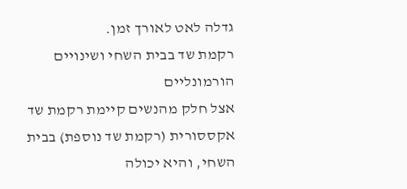גדלה לאט לאורך זמן.
רקמת שד בבית השחי ושינויים הורמונליים
אצל חלק מהנשים קיימת רקמת שד אקססורית (רקמת שד נוספת) בבית השחי, והיא יכולה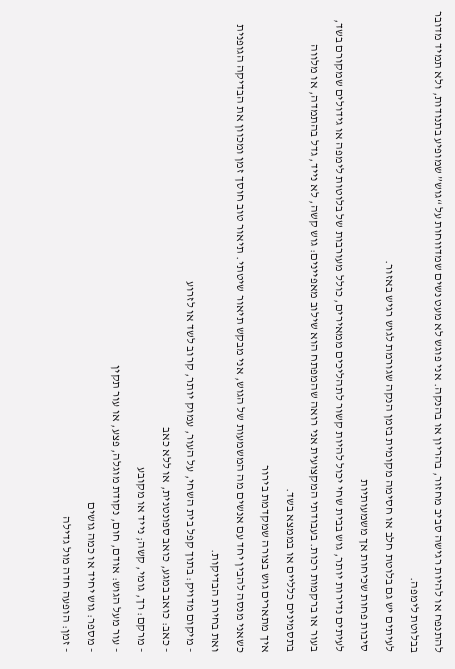להתנפח או להיות רגישה סביב מחזור, בהריון או בהנקה. אני פוגש לא מעט נשים שמדווחות על “גוש” שמופיע בתנודות, ולא תמיד מדובר בבלוטת לימפה.
לעיתים יש גם בלוטת חלב או חסימה מקומית בזמן הנקה שגורמת לגוש רגיש באזור.
סיבות פחות שכיחות אך משמעותיות
לעיתים נדירות יותר, גוש בבית שחי יכול להיות קשור לתהליכים ממאירים, כולל מעורבות של בלוטות לימפה או גידולים שמקורם בשד, בעור או ברקמות רכות. בעבודתי המקצועית אני רואה שהמפתח הוא שילוב מאפיינים: גוש קשה, לא נייד, גדל בהתמדה, או מלווה בתסמינים כלליים או בממצא בשד.
איך מתארים גוש בצורה שמקדמת בירור
כשאני מנסה להבין יחד עם אנשים מה המשמעות של הגוש, אני מבקש תיאור שיטתי. תיאור טוב חוסך זמן ומכוון את הבדיקה הגופנית ואת בחירת הבדיקות.
- מיקום מדויק: בתוך קפל בית השחי, על העור, עמוק יותר, קרוב לשד או לזרוע
- כאב: כואב במגע, כואב ספונטנית, או ללא כאב
- מרקם: רך, גומי, קשה; נייד או מקובע
- עור מעל הגוש: אודם, חום, נקודת מוגלה, פצע, או עור תקין
- מספר: גוש יחיד או כמה גושים
- זמן: הופעה חדה מול גדילה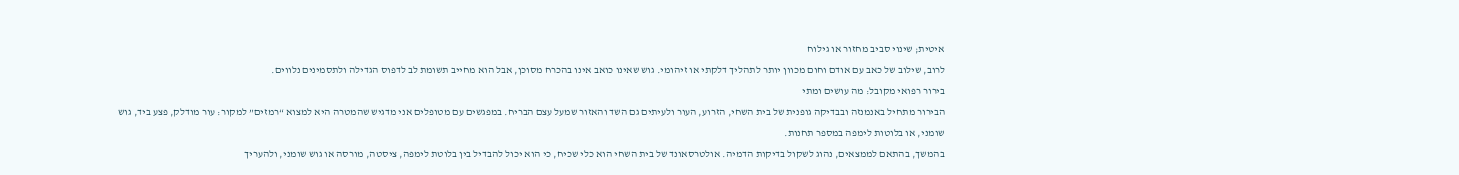איטית; שינוי סביב מחזור או גילוח
לרוב, שילוב של כאב עם אודם וחום מכוון יותר לתהליך דלקתי או זיהומי. גוש שאינו כואב אינו בהכרח מסוכן, אבל הוא מחייב תשומת לב לדפוס הגדילה ולתסמינים נלווים.
בירור רפואי מקובל: מה עושים ומתי
הבירור מתחיל באנמנזה ובבדיקה גופנית של בית השחי, הזרוע, העור ולעיתים גם השד והאזור שמעל עצם הבריח. במפגשים עם מטופלים אני מדגיש שהמטרה היא למצוא “רמזים” למקור: עור מודלק, פצע ביד, גוש שומני, או בלוטות לימפה במספר תחנות.
בהמשך, בהתאם לממצאים, נהוג לשקול בדיקות הדמיה. אולטרסאונד של בית השחי הוא כלי שכיח, כי הוא יכול להבדיל בין בלוטת לימפה, ציסטה, מורסה או גוש שומני, ולהעריך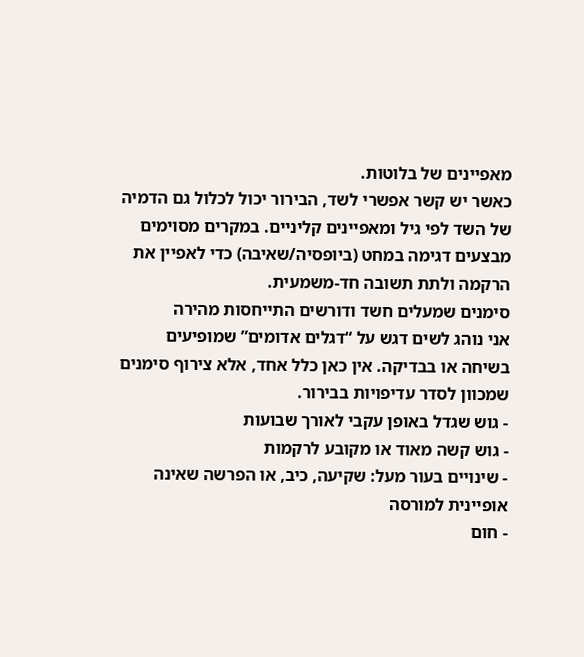מאפיינים של בלוטות.
כאשר יש קשר אפשרי לשד, הבירור יכול לכלול גם הדמיה של השד לפי גיל ומאפיינים קליניים. במקרים מסוימים מבצעים דגימה במחט (ביופסיה/שאיבה) כדי לאפיין את הרקמה ולתת תשובה חד-משמעית.
סימנים שמעלים חשד ודורשים התייחסות מהירה
אני נוהג לשים דגש על “דגלים אדומים” שמופיעים בשיחה או בבדיקה. אין כאן כלל אחד, אלא צירוף סימנים שמכוון לסדר עדיפויות בבירור.
- גוש שגדל באופן עקבי לאורך שבועות
- גוש קשה מאוד או מקובע לרקמות
- שינויים בעור מעל: שקיעה, כיב, או הפרשה שאינה אופיינית למורסה
- חום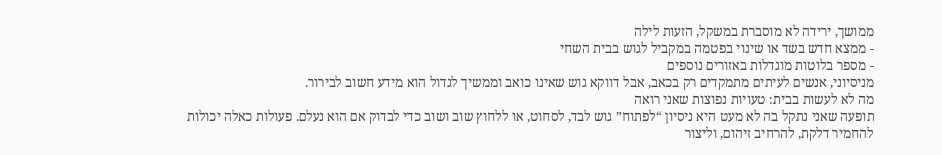ממושך, ירידה לא מוסברת במשקל, הזעות לילה
- ממצא חדש בשד או שינוי בפטמה במקביל לגוש בבית השחי
- מספר בלוטות מוגדלות באזורים נוספים
מניסיוני, אנשים לעיתים מתמקדים רק בכאב, אבל דווקא גוש שאינו כואב וממשיך לגדול הוא מידע חשוב לבירור.
מה לא לעשות בבית: טעויות נפוצות שאני רואה
תופעה שאני נתקל בה לא מעט היא ניסיון “לפתוח” גוש לבד, לסחוט, או ללחוץ שוב ושוב כדי לבדוק אם הוא נעלם. פעולות כאלה יכולות להחמיר דלקת, להרחיב זיהום, וליצור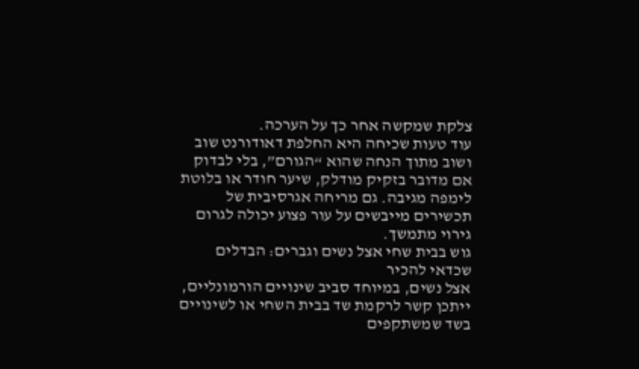צלקת שמקשה אחר כך על הערכה.
עוד טעות שכיחה היא החלפת דאודורנט שוב ושוב מתוך הנחה שהוא “הגורם”, בלי לבדוק אם מדובר בזקיק מודלק, שיער חודר או בלוטת לימפה מגיבה. גם מריחה אגרסיבית של תכשירים מייבשים על עור פצוע יכולה לגרום גירוי מתמשך.
גוש בבית שחי אצל נשים וגברים: הבדלים שכדאי להכיר
אצל נשים, במיוחד סביב שינויים הורמונליים, ייתכן קשר לרקמת שד בבית השחי או לשינויים בשד שמשתקפים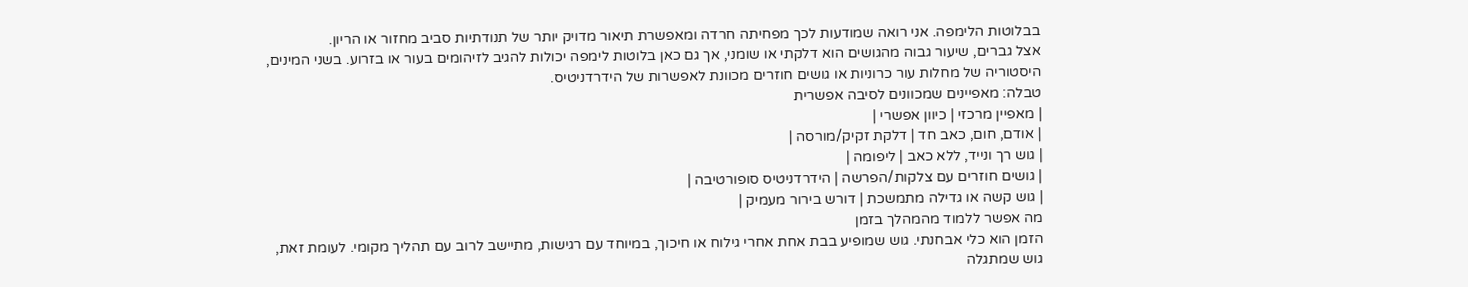בבלוטות הלימפה. אני רואה שמודעות לכך מפחיתה חרדה ומאפשרת תיאור מדויק יותר של תנודתיות סביב מחזור או הריון.
אצל גברים, שיעור גבוה מהגושים הוא דלקתי או שומני, אך גם כאן בלוטות לימפה יכולות להגיב לזיהומים בעור או בזרוע. בשני המינים, היסטוריה של מחלות עור כרוניות או גושים חוזרים מכוונת לאפשרות של הידרדניטיס.
טבלה: מאפיינים שמכוונים לסיבה אפשרית
| מאפיין מרכזי | כיוון אפשרי |
| אודם, חום, כאב חד | דלקת זקיק/מורסה |
| גוש רך ונייד, ללא כאב | ליפומה |
| גושים חוזרים עם צלקות/הפרשה | הידרדניטיס סופורטיבה |
| גוש קשה או גדילה מתמשכת | דורש בירור מעמיק |
מה אפשר ללמוד מהמהלך בזמן
הזמן הוא כלי אבחנתי. גוש שמופיע בבת אחת אחרי גילוח או חיכוך, במיוחד עם רגישות, מתיישב לרוב עם תהליך מקומי. לעומת זאת, גוש שמתגלה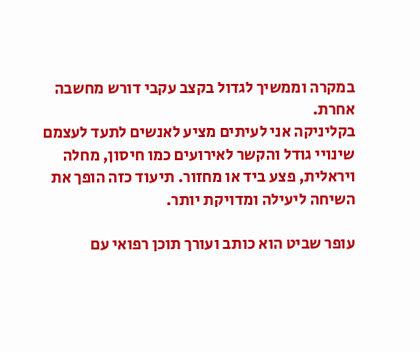במקרה וממשיך לגדול בקצב עקבי דורש מחשבה אחרת.
בקליניקה אני לעיתים מציע לאנשים לתעד לעצמם שינויי גודל והקשר לאירועים כמו חיסון, מחלה ויראלית, פצע ביד או מחזור. תיעוד כזה הופך את השיחה ליעילה ומדויקת יותר.

עופר שביט הוא כותב ועורך תוכן רפואי עם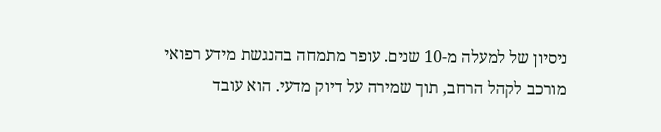ניסיון של למעלה מ-10 שנים. עופר מתמחה בהנגשת מידע רפואי מורכב לקהל הרחב, תוך שמירה על דיוק מדעי. הוא עובד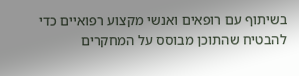בשיתוף עם רופאים ואנשי מקצוע רפואיים כדי להבטיח שהתוכן מבוסס על המחקרים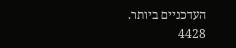העדכניים ביותר.
4428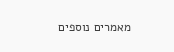מאמרים נוספים